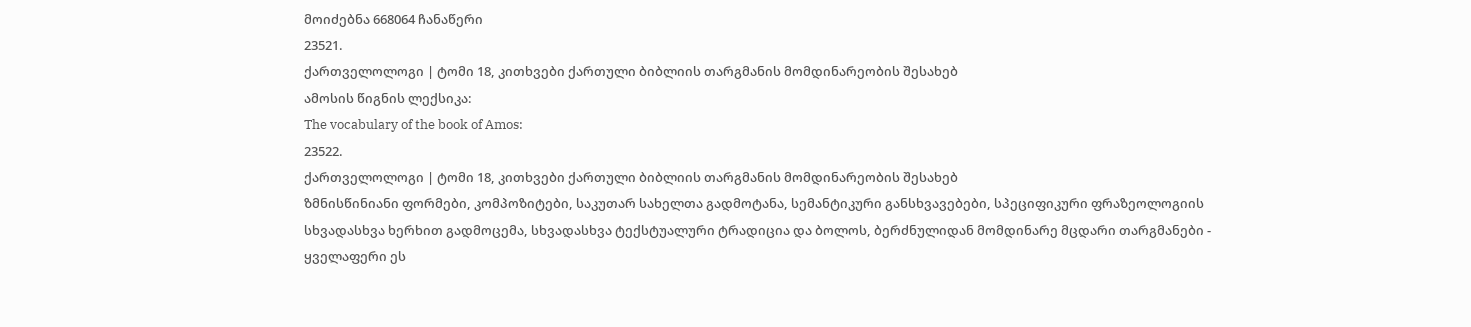მოიძებნა 668064 ჩანაწერი
23521.
ქართველოლოგი | ტომი 18, კითხვები ქართული ბიბლიის თარგმანის მომდინარეობის შესახებ
ამოსის წიგნის ლექსიკა:
The vocabulary of the book of Amos:
23522.
ქართველოლოგი | ტომი 18, კითხვები ქართული ბიბლიის თარგმანის მომდინარეობის შესახებ
ზმნისწინიანი ფორმები, კომპოზიტები, საკუთარ სახელთა გადმოტანა, სემანტიკური განსხვავებები, სპეციფიკური ფრაზეოლოგიის სხვადასხვა ხერხით გადმოცემა, სხვადასხვა ტექსტუალური ტრადიცია და ბოლოს, ბერძნულიდან მომდინარე მცდარი თარგმანები - ყველაფერი ეს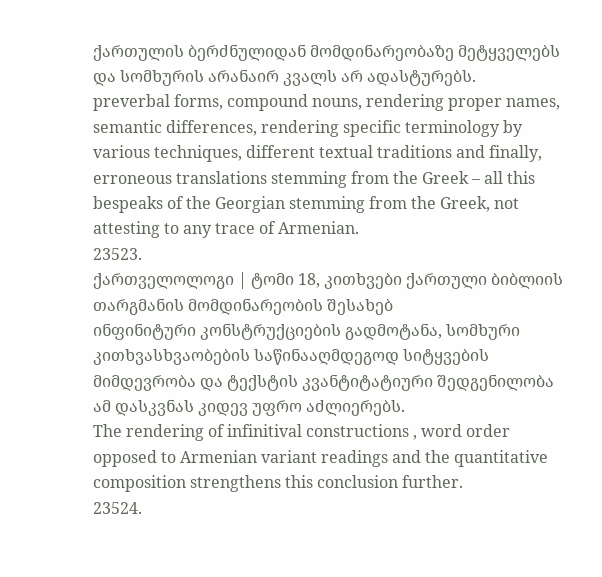ქართულის ბერძნულიდან მომდინარეობაზე მეტყველებს და სომხურის არანაირ კვალს არ ადასტურებს.
preverbal forms, compound nouns, rendering proper names, semantic differences, rendering specific terminology by various techniques, different textual traditions and finally, erroneous translations stemming from the Greek – all this bespeaks of the Georgian stemming from the Greek, not attesting to any trace of Armenian.
23523.
ქართველოლოგი | ტომი 18, კითხვები ქართული ბიბლიის თარგმანის მომდინარეობის შესახებ
ინფინიტური კონსტრუქციების გადმოტანა, სომხური კითხვასხვაობების საწინააღმდეგოდ სიტყვების მიმდევრობა და ტექსტის კვანტიტატიური შედგენილობა ამ დასკვნას კიდევ უფრო აძლიერებს.
The rendering of infinitival constructions , word order opposed to Armenian variant readings and the quantitative composition strengthens this conclusion further.
23524.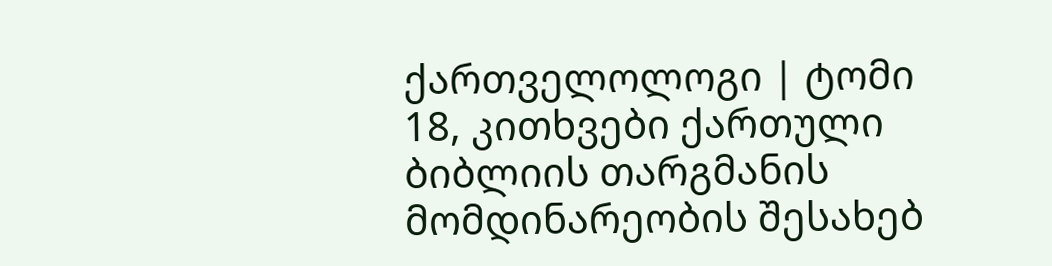ქართველოლოგი | ტომი 18, კითხვები ქართული ბიბლიის თარგმანის მომდინარეობის შესახებ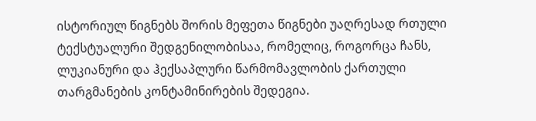ისტორიულ წიგნებს შორის მეფეთა წიგნები უაღრესად რთული ტექსტუალური შედგენილობისაა, რომელიც, როგორცა ჩანს, ლუკიანური და ჰექსაპლური წარმომავლობის ქართული თარგმანების კონტამინირების შედეგია.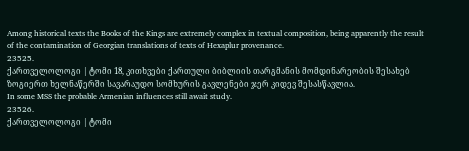Among historical texts the Books of the Kings are extremely complex in textual composition, being apparently the result of the contamination of Georgian translations of texts of Hexaplur provenance.
23525.
ქართველოლოგი | ტომი 18, კითხვები ქართული ბიბლიის თარგმანის მომდინარეობის შესახებ
ზოგიერთ ხელნაწერში სავარაუდო სომხურის გავლენები ჯერ კიდევ შესასწავლია.
In some MSS the probable Armenian influences still await study.
23526.
ქართველოლოგი | ტომი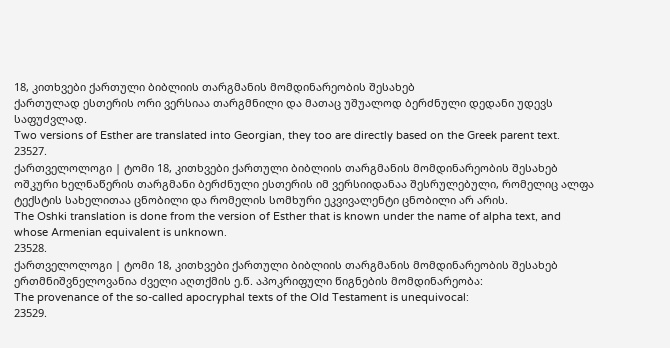18, კითხვები ქართული ბიბლიის თარგმანის მომდინარეობის შესახებ
ქართულად ესთერის ორი ვერსიაა თარგმნილი და მათაც უშუალოდ ბერძნული დედანი უდევს საფუძვლად.
Two versions of Esther are translated into Georgian, they too are directly based on the Greek parent text.
23527.
ქართველოლოგი | ტომი 18, კითხვები ქართული ბიბლიის თარგმანის მომდინარეობის შესახებ
ოშკური ხელნაწერის თარგმანი ბერძნული ესთერის იმ ვერსიიდანაა შესრულებული, რომელიც ალფა ტექსტის სახელითაა ცნობილი და რომელის სომხური ეკვივალენტი ცნობილი არ არის.
The Oshki translation is done from the version of Esther that is known under the name of alpha text, and whose Armenian equivalent is unknown.
23528.
ქართველოლოგი | ტომი 18, კითხვები ქართული ბიბლიის თარგმანის მომდინარეობის შესახებ
ერთმნიშვნელოვანია ძველი აღთქმის ე.წ. აპოკრიფული წიგნების მომდინარეობა:
The provenance of the so-called apocryphal texts of the Old Testament is unequivocal:
23529.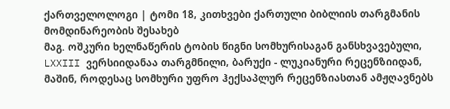ქართველოლოგი | ტომი 18, კითხვები ქართული ბიბლიის თარგმანის მომდინარეობის შესახებ
მაგ. ოშკური ხელნაწერის ტობის წიგნი სომხურისაგან განსხვავებული, LXXIII ვერსიიდანაა თარგმნილი, ბარუქი - ლუკიანური რეცენზიიდან, მაშინ, როდესაც სომხური უფრო ჰექსაპლურ რეცენზიასთან ამჟღავნებს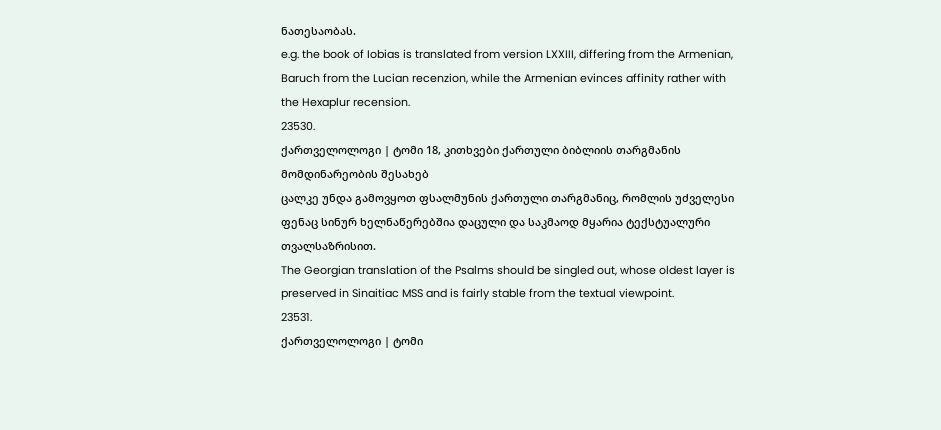ნათესაობას.
e.g. the book of Iobias is translated from version LXXIII, differing from the Armenian, Baruch from the Lucian recenzion, while the Armenian evinces affinity rather with the Hexaplur recension.
23530.
ქართველოლოგი | ტომი 18, კითხვები ქართული ბიბლიის თარგმანის მომდინარეობის შესახებ
ცალკე უნდა გამოვყოთ ფსალმუნის ქართული თარგმანიც, რომლის უძველესი ფენაც სინურ ხელნაწერებშია დაცული და საკმაოდ მყარია ტექსტუალური თვალსაზრისით.
The Georgian translation of the Psalms should be singled out, whose oldest layer is preserved in Sinaitiac MSS and is fairly stable from the textual viewpoint.
23531.
ქართველოლოგი | ტომი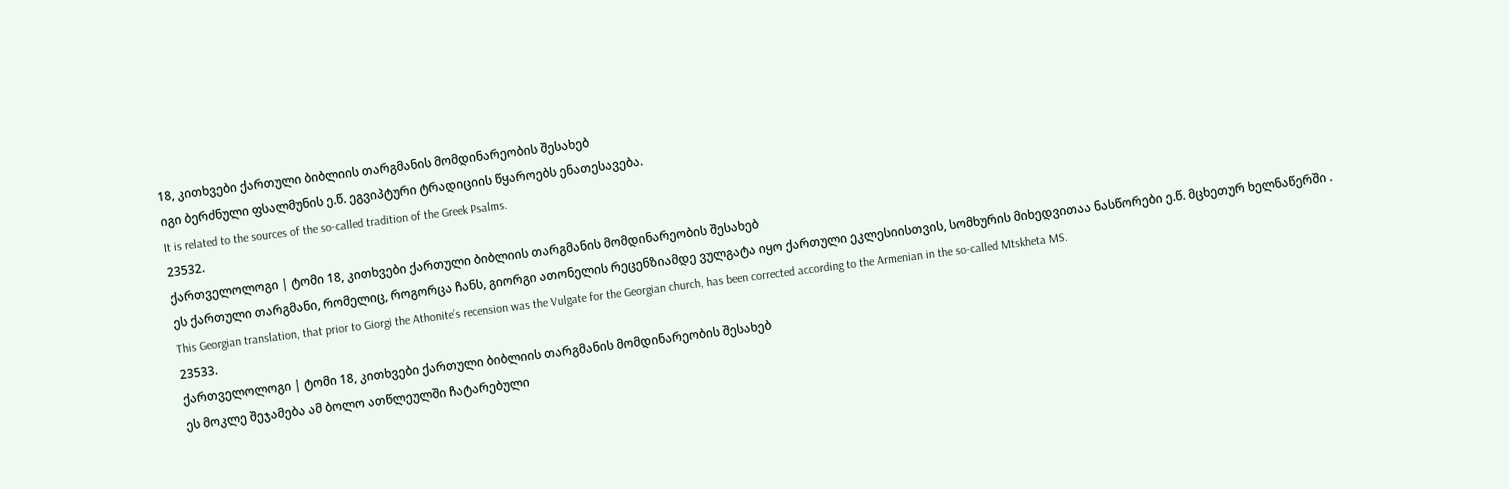18, კითხვები ქართული ბიბლიის თარგმანის მომდინარეობის შესახებ
იგი ბერძნული ფსალმუნის ე.წ. ეგვიპტური ტრადიციის წყაროებს ენათესავება.
It is related to the sources of the so-called tradition of the Greek Psalms.
23532.
ქართველოლოგი | ტომი 18, კითხვები ქართული ბიბლიის თარგმანის მომდინარეობის შესახებ
ეს ქართული თარგმანი, რომელიც, როგორცა ჩანს, გიორგი ათონელის რეცენზიამდე ვულგატა იყო ქართული ეკლესიისთვის, სომხურის მიხედვითაა ნასწორები ე.წ. მცხეთურ ხელნაწერში .
This Georgian translation, that prior to Giorgi the Athonite’s recension was the Vulgate for the Georgian church, has been corrected according to the Armenian in the so-called Mtskheta MS.
23533.
ქართველოლოგი | ტომი 18, კითხვები ქართული ბიბლიის თარგმანის მომდინარეობის შესახებ
ეს მოკლე შეჯამება ამ ბოლო ათწლეულში ჩატარებული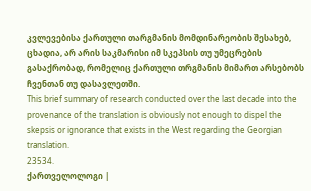კვლევებისა ქართული თარგმანის მომდინარეობის შესახებ, ცხადია, არ არის საკმარისი იმ სკეპსის თუ უმეცრების გასაქრობად, რომელიც ქართული თრგმანის მიმართ არსებობს ჩვენთან თუ დასავლეთში.
This brief summary of research conducted over the last decade into the provenance of the translation is obviously not enough to dispel the skepsis or ignorance that exists in the West regarding the Georgian translation.
23534.
ქართველოლოგი |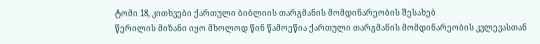ტომი 18, კითხვები ქართული ბიბლიის თარგმანის მომდინარეობის შესახებ
წერილის მიზანი იყო მხოლოდ წინ წამოეწია ქართული თარგმანის მომდინარეობის კვლევასთან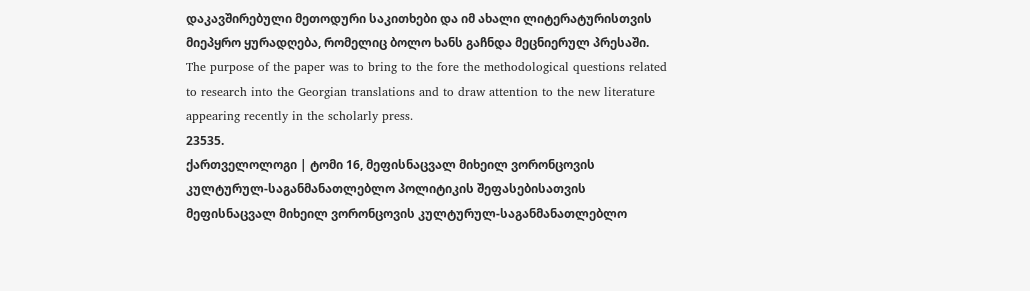დაკავშირებული მეთოდური საკითხები და იმ ახალი ლიტერატურისთვის მიეპყრო ყურადღება, რომელიც ბოლო ხანს გაჩნდა მეცნიერულ პრესაში.
The purpose of the paper was to bring to the fore the methodological questions related to research into the Georgian translations and to draw attention to the new literature appearing recently in the scholarly press.
23535.
ქართველოლოგი | ტომი 16, მეფისნაცვალ მიხეილ ვორონცოვის კულტურულ-საგანმანათლებლო პოლიტიკის შეფასებისათვის
მეფისნაცვალ მიხეილ ვორონცოვის კულტურულ-საგანმანათლებლო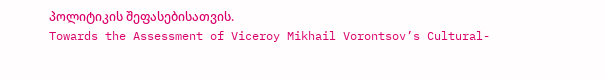პოლიტიკის შეფასებისათვის.
Towards the Assessment of Viceroy Mikhail Vorontsov’s Cultural-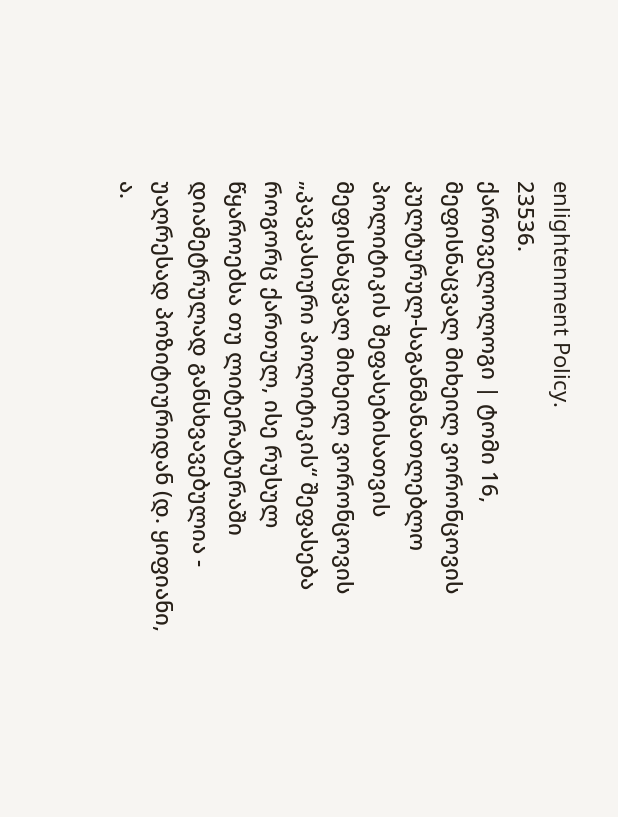enlightenment Policy.
23536.
ქართველოლოგი | ტომი 16, მეფისნაცვალ მიხეილ ვორონცოვის კულტურულ-საგანმანათლებლო პოლიტიკის შეფასებისათვის
მეფისნაცვალ მიხეილ ვორონცოვის „კავკასიური პოლიტიკის“ შეფასება როგორც ქართულ, ისე რუსულ წყაროებსა თუ ლიტერატურაში დიამეტრულად განსხვავებულია - უაღრესად პოზიტიურიდან (დ. ყიფიანი, ა.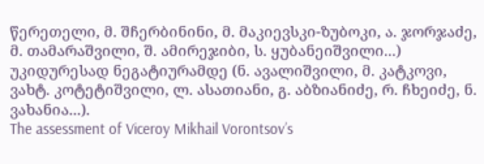წერეთელი, მ. შჩერბინინი, მ. მაკიევსკი-ზუბოკი, ა. ჯორჯაძე, მ. თამარაშვილი, შ. ამირეჯიბი, ს. ყუბანეიშვილი...) უკიდურესად ნეგატიურამდე (ნ. ავალიშვილი, მ. კატკოვი, ვახტ. კოტეტიშვილი, ლ. ასათიანი, გ. აბზიანიძე, რ. ჩხეიძე, ნ. ვახანია...).
The assessment of Viceroy Mikhail Vorontsov’s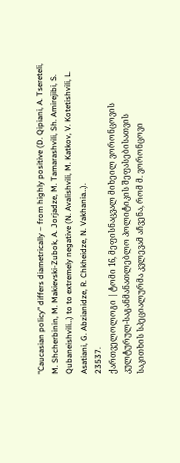"Caucasian policy" differs diametrically – from highly positive (D. Qipiani, A. Tsereteli, M. Shcherbinin, M. Makievski-Zubok, A. Jorjadze, M. Tamarashvili, Sh. Amirejibi, S. Qubaneishvili…) to to extremely negative (N. Avalishvili, M. Katkov, V. Kotetishvili, L. Asatiani, G. Abzianidze, R. Chkheidze, N. Vakhania…).
23537.
ქართველოლოგი | ტომი 16, მეფისნაცვალ მიხეილ ვორონცოვის კულტურულ-საგანმანათლებლო პოლიტიკის შეფასებისათვის
საკითხის სპეციალურმა კვლევამ აჩვენა, რომ მ. ვორონცოვი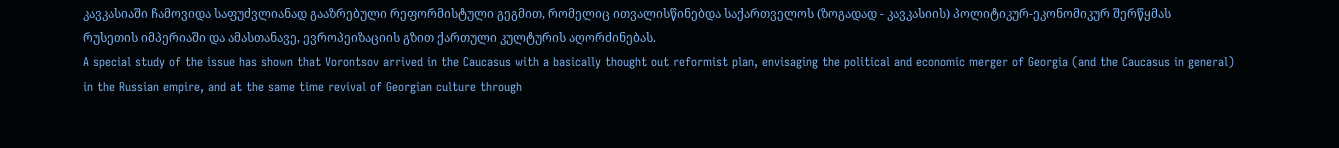კავკასიაში ჩამოვიდა საფუძვლიანად გააზრებული რეფორმისტული გეგმით, რომელიც ითვალისწინებდა საქართველოს (ზოგადად - კავკასიის) პოლიტიკურ-ეკონომიკურ შერწყმას რუსეთის იმპერიაში და ამასთანავე, ევროპეიზაციის გზით ქართული კულტურის აღორძინებას.
A special study of the issue has shown that Vorontsov arrived in the Caucasus with a basically thought out reformist plan, envisaging the political and economic merger of Georgia (and the Caucasus in general) in the Russian empire, and at the same time revival of Georgian culture through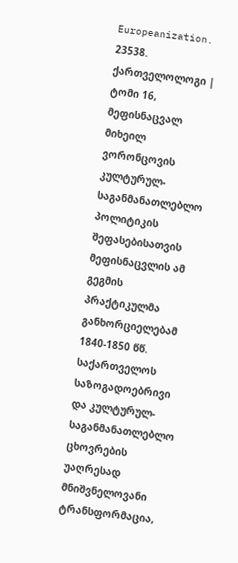Europeanization.
23538.
ქართველოლოგი | ტომი 16, მეფისნაცვალ მიხეილ ვორონცოვის კულტურულ-საგანმანათლებლო პოლიტიკის შეფასებისათვის
მეფისნაცვლის ამ გეგმის პრაქტიკულმა განხორციელებამ 1840-1850 წწ. საქართველოს საზოგადოებრივი და კულტურულ-საგანმანათლებლო ცხოვრების უაღრესად მნიშვნელოვანი ტრანსფორმაცია,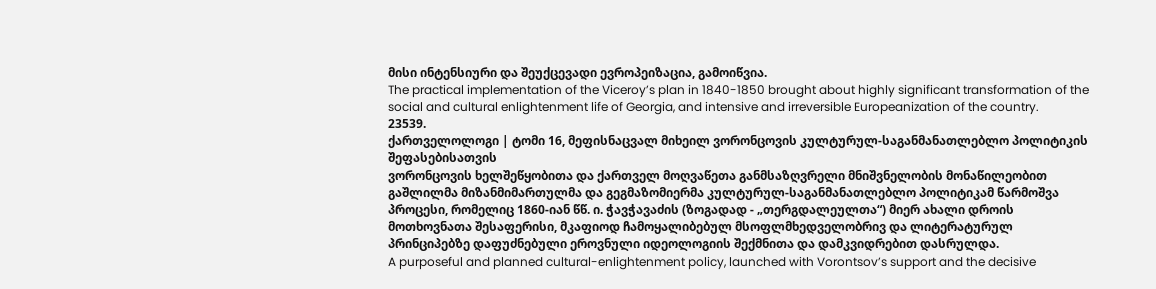მისი ინტენსიური და შეუქცევადი ევროპეიზაცია, გამოიწვია.
The practical implementation of the Viceroy’s plan in 1840-1850 brought about highly significant transformation of the social and cultural enlightenment life of Georgia, and intensive and irreversible Europeanization of the country.
23539.
ქართველოლოგი | ტომი 16, მეფისნაცვალ მიხეილ ვორონცოვის კულტურულ-საგანმანათლებლო პოლიტიკის შეფასებისათვის
ვორონცოვის ხელშეწყობითა და ქართველ მოღვაწეთა განმსაზღვრელი მნიშვნელობის მონაწილეობით გაშლილმა მიზანმიმართულმა და გეგმაზომიერმა კულტურულ-საგანმანათლებლო პოლიტიკამ წარმოშვა პროცესი, რომელიც 1860-იან წწ. ი. ჭავჭავაძის (ზოგადად - „თერგდალეულთა“) მიერ ახალი დროის მოთხოვნათა შესაფერისი, მკაფიოდ ჩამოყალიბებულ მსოფლმხედველობრივ და ლიტერატურულ პრინციპებზე დაფუძნებული ეროვნული იდეოლოგიის შექმნითა და დამკვიდრებით დასრულდა.
A purposeful and planned cultural-enlightenment policy, launched with Vorontsov’s support and the decisive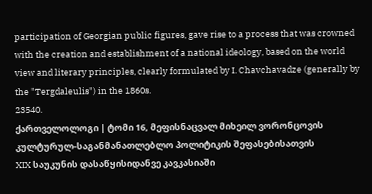participation of Georgian public figures, gave rise to a process that was crowned with the creation and establishment of a national ideology, based on the world view and literary principles, clearly formulated by I. Chavchavadze (generally by the "Tergdaleulis") in the 1860s.
23540.
ქართველოლოგი | ტომი 16, მეფისნაცვალ მიხეილ ვორონცოვის კულტურულ-საგანმანათლებლო პოლიტიკის შეფასებისათვის
XIX საუკუნის დასაწყისიდანვე კავკასიაში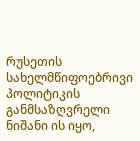რუსეთის სახელმწიფოებრივი პოლიტიკის განმსაზღვრელი ნიშანი ის იყო,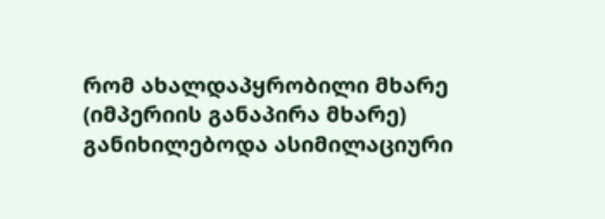რომ ახალდაპყრობილი მხარე (იმპერიის განაპირა მხარე) განიხილებოდა ასიმილაციური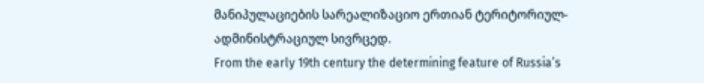მანიპულაციების სარეალიზაციო ერთიან ტერიტორიულ-ადმინისტრაციულ სივრცედ.
From the early 19th century the determining feature of Russia’s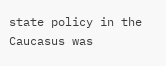state policy in the Caucasus was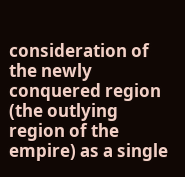consideration of the newly conquered region (the outlying region of the empire) as a single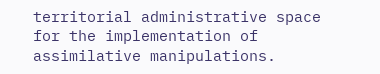territorial administrative space for the implementation of assimilative manipulations.